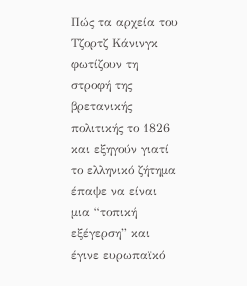Πώς τα αρχεία του Τζορτζ Κάνινγκ φωτίζουν τη στροφή της βρετανικής πολιτικής το 1826 και εξηγούν γιατί το ελληνικό ζήτημα έπαψε να είναι μια “τοπική εξέγερση” και έγινε ευρωπαϊκό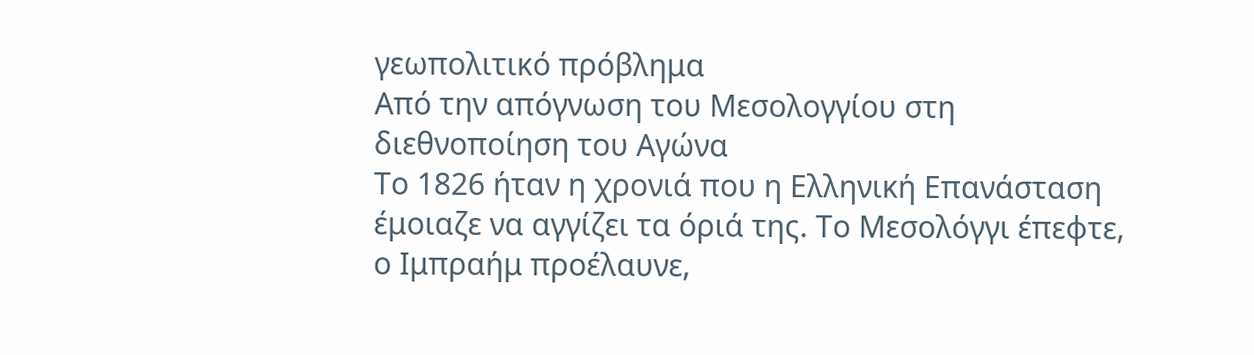γεωπολιτικό πρόβλημα
Από την απόγνωση του Μεσολογγίου στη διεθνοποίηση του Αγώνα
Το 1826 ήταν η χρονιά που η Ελληνική Επανάσταση έμοιαζε να αγγίζει τα όριά της. Το Μεσολόγγι έπεφτε, ο Ιμπραήμ προέλαυνε,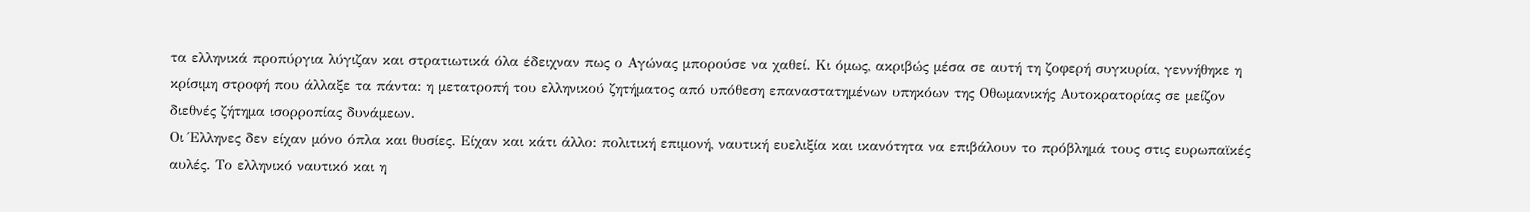τα ελληνικά προπύργια λύγιζαν και στρατιωτικά όλα έδειχναν πως ο Αγώνας μπορούσε να χαθεί. Κι όμως, ακριβώς μέσα σε αυτή τη ζοφερή συγκυρία, γεννήθηκε η κρίσιμη στροφή που άλλαξε τα πάντα: η μετατροπή του ελληνικού ζητήματος από υπόθεση επαναστατημένων υπηκόων της Οθωμανικής Αυτοκρατορίας σε μείζον διεθνές ζήτημα ισορροπίας δυνάμεων.
Οι Έλληνες δεν είχαν μόνο όπλα και θυσίες. Είχαν και κάτι άλλο: πολιτική επιμονή, ναυτική ευελιξία και ικανότητα να επιβάλουν το πρόβλημά τους στις ευρωπαϊκές αυλές. Το ελληνικό ναυτικό και η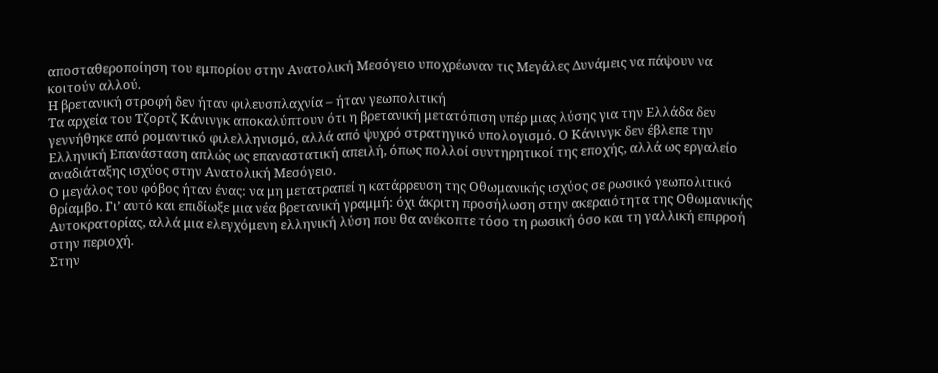αποσταθεροποίηση του εμπορίου στην Ανατολική Μεσόγειο υποχρέωναν τις Μεγάλες Δυνάμεις να πάψουν να κοιτούν αλλού.
Η βρετανική στροφή δεν ήταν φιλευσπλαχνία – ήταν γεωπολιτική
Τα αρχεία του Τζορτζ Κάνινγκ αποκαλύπτουν ότι η βρετανική μετατόπιση υπέρ μιας λύσης για την Ελλάδα δεν γεννήθηκε από ρομαντικό φιλελληνισμό, αλλά από ψυχρό στρατηγικό υπολογισμό. Ο Κάνινγκ δεν έβλεπε την Ελληνική Επανάσταση απλώς ως επαναστατική απειλή, όπως πολλοί συντηρητικοί της εποχής, αλλά ως εργαλείο αναδιάταξης ισχύος στην Ανατολική Μεσόγειο.
Ο μεγάλος του φόβος ήταν ένας: να μη μετατραπεί η κατάρρευση της Οθωμανικής ισχύος σε ρωσικό γεωπολιτικό θρίαμβο. Γι’ αυτό και επιδίωξε μια νέα βρετανική γραμμή: όχι άκριτη προσήλωση στην ακεραιότητα της Οθωμανικής Αυτοκρατορίας, αλλά μια ελεγχόμενη ελληνική λύση που θα ανέκοπτε τόσο τη ρωσική όσο και τη γαλλική επιρροή στην περιοχή.
Στην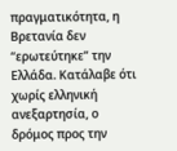πραγματικότητα, η Βρετανία δεν “ερωτεύτηκε” την Ελλάδα. Κατάλαβε ότι χωρίς ελληνική ανεξαρτησία, ο δρόμος προς την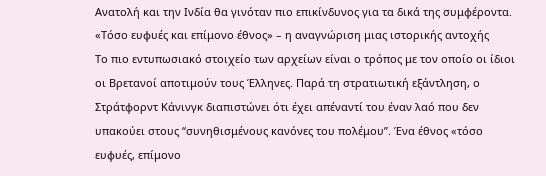Ανατολή και την Ινδία θα γινόταν πιο επικίνδυνος για τα δικά της συμφέροντα.
«Τόσο ευφυές και επίμονο έθνος» – η αναγνώριση μιας ιστορικής αντοχής
Το πιο εντυπωσιακό στοιχείο των αρχείων είναι ο τρόπος με τον οποίο οι ίδιοι οι Βρετανοί αποτιμούν τους Έλληνες. Παρά τη στρατιωτική εξάντληση, ο Στράτφορντ Κάνινγκ διαπιστώνει ότι έχει απέναντί του έναν λαό που δεν υπακούει στους “συνηθισμένους κανόνες του πολέμου”. Ένα έθνος «τόσο ευφυές, επίμονο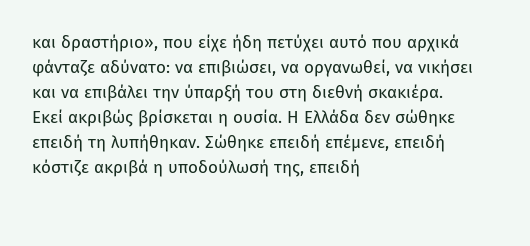και δραστήριο», που είχε ήδη πετύχει αυτό που αρχικά φάνταζε αδύνατο: να επιβιώσει, να οργανωθεί, να νικήσει και να επιβάλει την ύπαρξή του στη διεθνή σκακιέρα.
Εκεί ακριβώς βρίσκεται η ουσία. Η Ελλάδα δεν σώθηκε επειδή τη λυπήθηκαν. Σώθηκε επειδή επέμενε, επειδή κόστιζε ακριβά η υποδούλωσή της, επειδή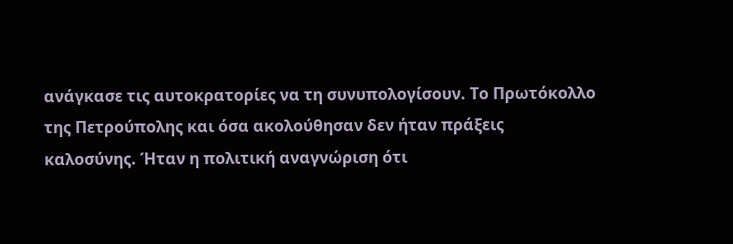ανάγκασε τις αυτοκρατορίες να τη συνυπολογίσουν. Το Πρωτόκολλο της Πετρούπολης και όσα ακολούθησαν δεν ήταν πράξεις καλοσύνης. Ήταν η πολιτική αναγνώριση ότι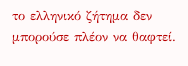το ελληνικό ζήτημα δεν μπορούσε πλέον να θαφτεί.